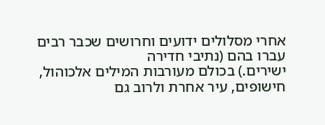אחרי מסלולים ידועים וחרושים שכבר רבים עברו בהם (נתיבי חדירה
ישירים.) בכולם מעורבות המילים אלכוהול, חישופים, עיר אחרת ולרוב גם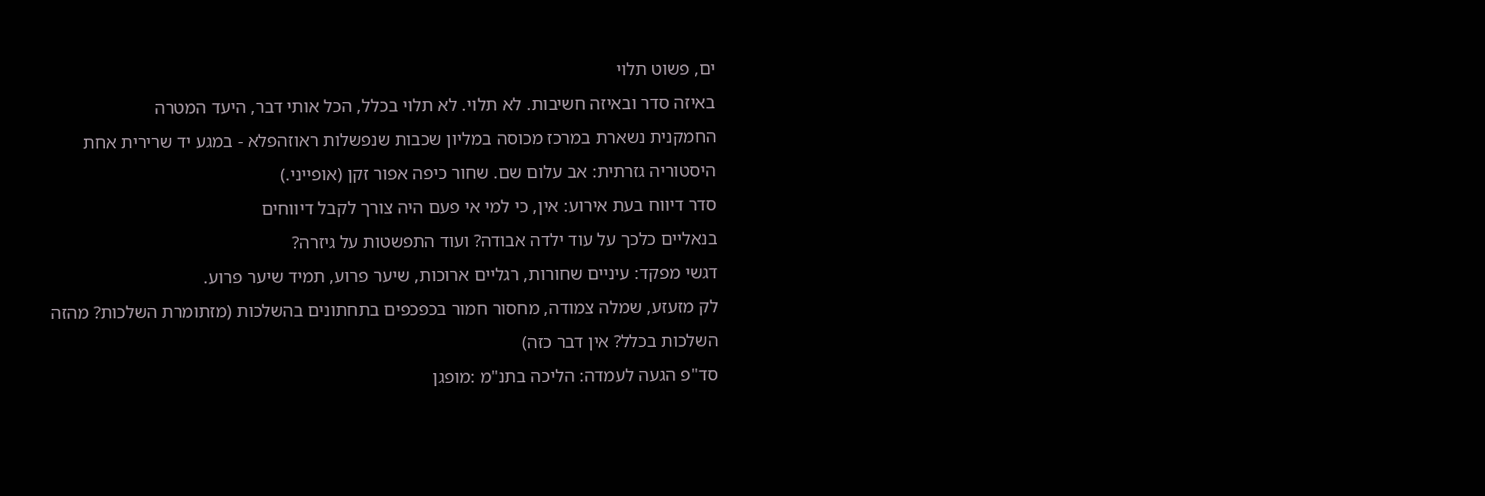ים, פשוט תלוי
באיזה סדר ובאיזה חשיבות. לא תלוי. לא תלוי בכלל, הכל אותי דבר, היעד המטרה
החמקנית נשארת במרכז מכוסה במליון שכבות שנפשלות ראוזהפלא - במגע יד שרירית אחת
היסטוריה גזרתית: אב עלום שם. שחור כיפה אפור זקן (אופייני.)
סדר דיווח בעת אירוע: אין, כי למי אי פעם היה צורך לקבל דיווחים
בנאליים כלכך על עוד ילדה אבודה? ועוד התפשטות על גיזרה?
דגשי מפקד: עיניים שחורות, רגליים ארוכות, שיער פרוע, תמיד שיער פרוע.
לק מזעזע, שמלה צמודה, מחסור חמור בכפכפים בתחתונים בהשלכות (מזתומרת השלכות? מהזה
השלכות בכלל? אין דבר כזה)
סד"פ הגעה לעמדה: הליכה בתנ"מ :מופגן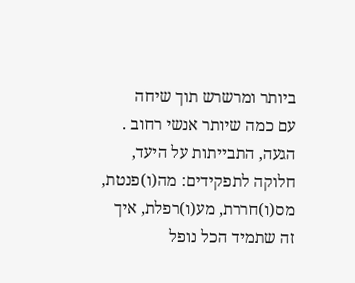ביותר ומרשרש תוך שיחה
עם כמה שיותר אנשי רחוב . הגעה, התבייתות על היעד, חלוקה לתפקידים: מה(ו)פנטת,
מס(ו)חררת, מע(ו)רפלת, איך זה שתמיד הכל נופל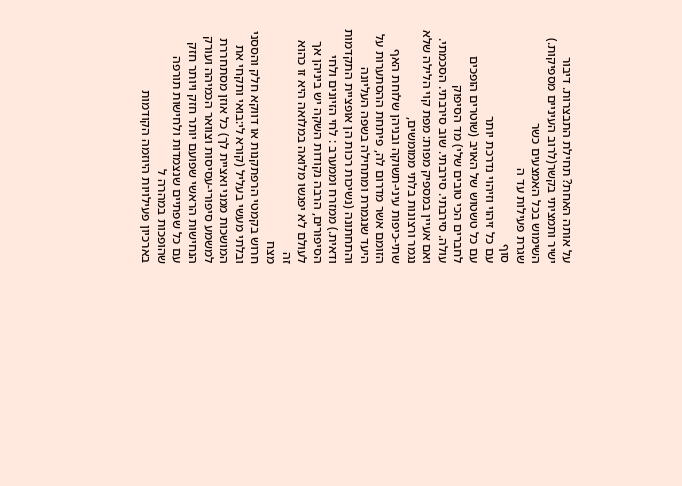על אותה האחת? תחילת התבצרות. דיבור
ישיר ותמציתי בקשר(לרוב העיניים מספיקות.) השימוש בכל האמצעים כשר
שגרת פעילות עד ה
סוף
עם כל זיהוי וזיהוי נדרכת יותר
עם כל טשטוש של האויב (שוטרים הופכים לחברים הכי טובים שלי) מד הסיפוק
עולה. סירבתי. סירבתי. שוב סירבתי. הסכמתי.
ואם אעיין במספיק מפות: מפת קוי הלילה שלא נגמר ורצונות בלתי ממומשים,
שתי-כיפות עיני-תשוקה ובניהן שלוחת האף הזומם אשר מדרום לה, פיתחת ההסתערות על
היעד שנגמרת ומתחילה בשפה העליונה והתחתונה (נשיכות רכות הן אופציית התקדמות
ודאית.) ממזרח וממערב : לחי הזיונים ולחי הסיפורים, הרבה נקודות השקה יש ביניהן אך
לעולם לא יפגשו מלואה במלואה היא זו כהוא זה
מצח
חרוש בקמטי הרפתקנות או דווקא חלק והססני ובלתי מעשי בעליל (קורא לי:בואי ותקחי את
המושכות ממני ואציית לך) כל אוזן מסתחררת למשמע סיפורי-עסיסות וצוואר הכמיהה ועורק
הנחישות הראשי שפועם יותר חזק ויותר חזק עם כל שפתיים שנצמדות ולחישות תורפה שהופכות במהרה ל
בארכיון פעילויות היוזמה הקודמות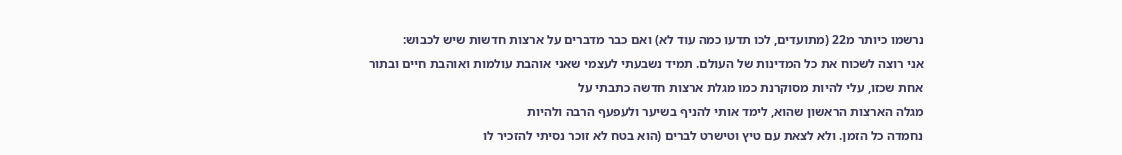נרשמו כיותר מ22 (מתועדים, לכו תדעו כמה עוד לא) ואם כבר מדברים על ארצות חדשות שיש לכבוש:
אני רוצה לשכוח את כל המדינות של העולם. תמיד נשבעתי לעצמי שאני אוהבת עולמות ואוהבת חיים ובתור אחת שכזו, עלי להיות מסוקרנת כמו מגלת ארצות חדשה כתבתי על
מגלה הארצות הראשון שהוא, לימד אותי להניף בשיער ולעפעף הרבה ולהיות
נחמדה כל הזמן. ולא לצאת עם טיץ וטישרט לברים (הוא בטח לא זוכר נסיתי להזכיר לו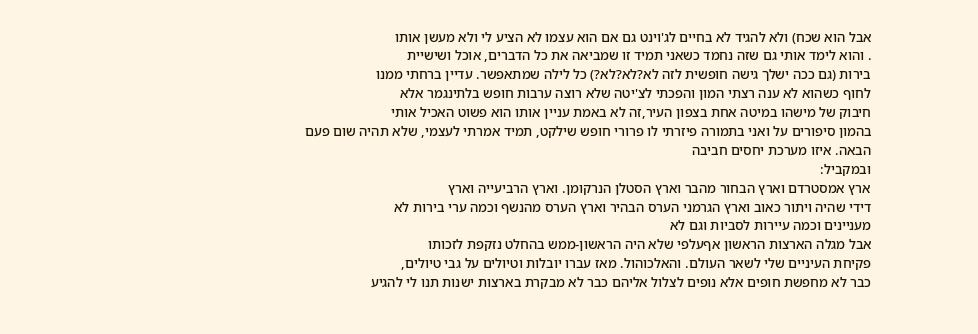אבל הוא שכח) ולא להגיד לא בחיים לג'וינט גם אם הוא עצמו לא הציע לי ולא מעשן אותו
. והוא לימד אותי גם שזה נחמד כשאני תמיד זו שמביאה את כל הדברים, אוכל ושישיית
בירות (גם ככה ישלך גישה חופשית לזה לא?לא?לא?) כל לילה שמתאפשר. עדיין ברחתי ממנו
לחוף כשהוא לא ענה רצתי המון והפכתי לצ'יטה שלא רוצה ערבות חופש בלתינגמר אלא
חיבוק של מישהו במיטה אחת בצפון העיר,זה לא באמת עניין אותו הוא פשוט האכיל אותי
בהמון סיפורים על ואני בתמורה פיזרתי לו פרורי חופש שילקט, תמיד אמרתי לעצמי, שלא תהיה שום פעם
הבאה. איזו מערכת יחסים חביבה
ובמקביל:
ארץ אמסטרדם וארץ הבחור מהבר וארץ הסטלן הנרקומן. וארץ הרביעייה וארץ
דידי שהיה ויתור כאוב וארץ הגרמני הערס הבהיר וארץ הערס מהנשף וכמה ערי בירות לא
מעניינים וכמה עיירות לסביות וגם לא
אבל מגלה הארצות הראשון אףעלפי שלא היה הראשון-ממש בהחלט נזקפת לזכותו
פקיחת העיניים שלי לשאר העולם. והאלכוהול. מאז עברו יובלות וטיולים על גבי טיולים,
כבר לא מחפשת חופים אלא נופים לצלול אליהם כבר לא מבקרת בארצות ישנות תנו לי להגיע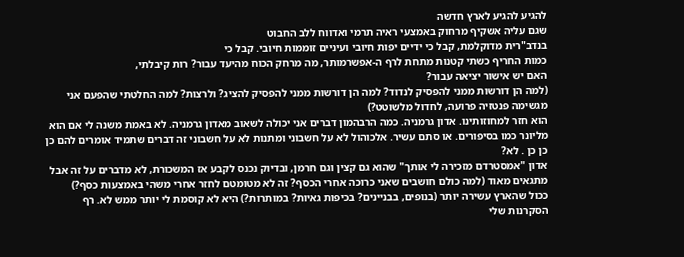להגיע להגיע לארץ חדשה
שגם עליה אשקיף מרחוק באמצעי ראיה תרמי ואדווח ללב החבוט
בנדב"רית מדוקלמת, קבל כי ידיים יפות חיובי ועיניים זוממות חיובי. קבל כי
כמות החריף כשתי קטנות מתחת לרף ה-אפשרמותר, מה מרחק הכוח מהיעד עבור? רות קיבלתי,
האם יש אישור יציאה עבור?
(למה הן דורשות ממני להפסיק לנדוד? למה הן דורשות ממני להפסיק להציג? ולרצות? למה החלטתי שהפעם אני מגשימה פנטזיה פרועה, לחדול מלשוטט?)
הוא חזר למחוזותינו. אדון גרמניה. כמה הרבהמון דברים אני יכולה לשאוב מאדון גרמניה. לא באמת משנה לי אם הוא מליונר כמו בסיפורים. או סתם עשיר. אלכוהול לא על חשבוני ומתנות לא על חשבוני זה דברים שתמיד אומרים להם כן כן כן . לא?
אדון "אמסטרדם מזכירה לי אותך" שהוא גם קצין וגם חרמן, ובדיוק נכנס לקבע אז המשכורת, לא מדברים על זה אבל מתגאים מאוד (למה כולם חושבים שאני כרוכה אחרי הכסף? זה לא מטומטם לחזר אחרי משהי באמצעות כסף?)
ככול שהארץ עשירה יותר (בנופים, בבניינים? בכיפות גאיות? במותרות?) היא לא קוסמת לי יותר ממש לא. רף הסקרנות שלי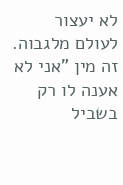לא יעצור לעולם מלגבוה. זה מין "אני לא אענה לו רק בשביל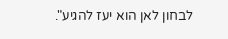לבחון לאן הוא יעז להגיע".